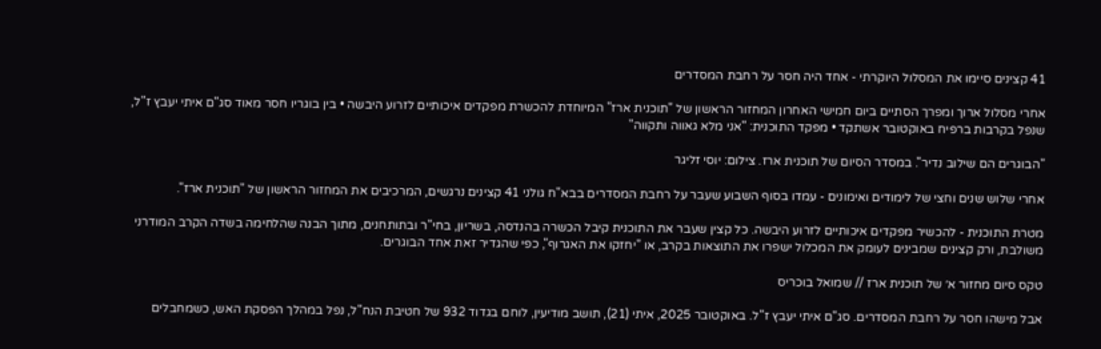41 קצינים סיימו את המסלול היוקרתי - אחד היה חסר על רחבת המסדרים

אחרי מסלול ארוך ומפרך הסתיים ביום חמישי האחרון המחזור הראשון של "תוכנית ארז" המיוחדת להכשרת מפקדים איכותיים לזרוע היבשה • בין בוגריו חסר מאוד סג"ם איתי יעבץ ז"ל, שנפל בקרבות ברפיח באוקטובר אשתקד • מפקד התוכנית: "אני מלא גאווה ותקווה"

"הבוגרים הם שילוב נדיר". במסדר הסיום של תוכנית ארז. צילום: יוסי זליגר

אחרי שלוש שנים וחצי של לימודים ואימונים - עמדו בסוף השבוע שעבר על רחבת המסדרים בבא"ח גולני 41 קצינים נרגשים, המרכיבים את המחזור הראשון של "תוכנית ארז".

מטרת התוכנית - להכשיר מפקדים איכותיים לזרוע היבשה. כל קצין שעבר את התוכנית קיבל הכשרה בהנדסה, בשריון, בחי"ר ובתותחנים, מתוך הבנה שהלחימה בשדה הקרב המודרני משולבת, ורק קצינים שמבינים לעומק את המכלול ישפרו את התוצאות בקרב, או "יחזקו את האגרוף", כפי שהגדיר זאת אחד הבוגרים.

טקס סיום מחזור א׳ של תוכנית ארז // שמואל בוכריס

אבל מישהו חסר על רחבת המסדרים. סג"ם איתי יעבץ ז"ל. באוקטובר 2025, איתי (21), תושב מודיעין, לוחם בגדוד 932 של חטיבת הנח"ל, נפל במהלך הפסקת האש, כשמחבלים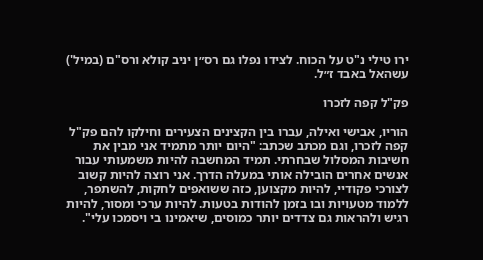ירו טילי נ"ט על הכוח. לצידו נפלו גם רס״ן יניב קולא ורס"ם (במיל') עשהאל באבד ז״ל.

פק"ל קפה לזכרו

הוריו, אבישי ואילה, עברו בין הקצינים הצעירים וחילקו להם פק"ל קפה לזכרו, וגם מכתב שכתב: "היום יותר מתמיד אני מבין את חשיבות המסלול שבחרתי. תמיד המחשבה להיות משמעותי עבור אנשים אחרים הובילה אותי במעלה הדרך. אני רוצה להיות קשוב לצורכי פקודיי, להיות מקצוען, כזה ששואפים לחקות, להשתפר, ללמוד מטעויות ובו בזמן להודות בטעות. להיות ערכי ומסור, להיות רגיש ולהראות גם צדדים יותר כמוסים, שיאמינו בי ויסמכו עלי".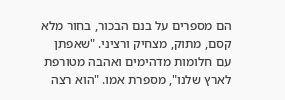הם מספרים על בנם הבכור, בחור מלא קסם, מתוק, מצחיק ורציני. "שאפתן עם חלומות מדהימים ואהבה מטורפת לארץ שלנו", מספרת אמו. "הוא רצה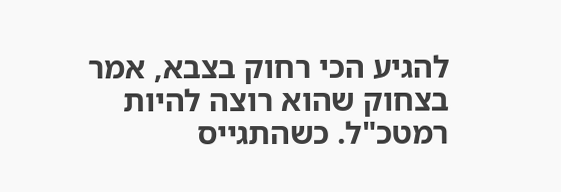להגיע הכי רחוק בצבא, אמר בצחוק שהוא רוצה להיות רמטכ"ל. כשהתגייס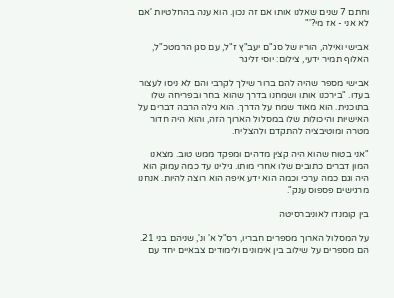וחתם 7 שנים שאלנו אותו אם זה נכון. הוא ענה בהחלטיות 'אם לא אני - אז מי?'"

אבישי ואילה, הוריו של סג"ם יעב"ץ ז"ל, עם סגן הרמטכ"ל, האלוף תמיר ידעי, צילום: יוסי זליגר

אבישי מספר שהיה להם ברור שילך לקרבי והם לא ניסו לעצור בעדו. "בירכנו אותו ושמחנו בדרך שהוא בחר ובפריחה שלו בתוכנית. הוא מאוד שמח על הדרך. הוא גילה הרבה דברים על האישיות והיכולות שלו במסלול הארוך הזה, והוא היה חדור מטרה ומוטיבציה להתקדם ולהצליח.

"אני בטוח שהוא היה קצין מדהים ומפקד ממש טוב. מצאנו המון דברים כתובים שלו אחרי מותו. גילינו עד כמה עמוק הוא היה וגם כמה ערכי וכמה הוא ידע איפה הוא רוצה להיות. אנחנו מרגישים פספוס ענק".

בין קומנדו לאוניברסיטה

על המסלול הארוך מספרים חבריו, רס"ל א' ונ', שניהם בני 21. הם מספרים על שילוב בין אימונים ולימודים צבאיים יחד עם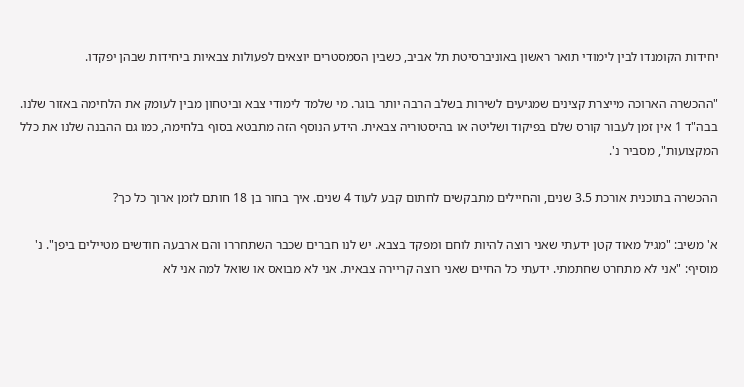יחידות הקומנדו לבין לימודי תואר ראשון באוניברסיטת תל אביב, כשבין הסמסטרים יוצאים לפעולות צבאיות ביחידות שבהן יפקדו.

"ההכשרה הארוכה מייצרת קצינים שמגיעים לשירות בשלב הרבה יותר בוגר. מי שלמד לימודי צבא וביטחון מבין לעומק את הלחימה באזור שלנו. בבה"ד 1 אין זמן לעבור קורס שלם בפיקוד ושליטה או בהיסטוריה צבאית. הידע הנוסף הזה מתבטא בסוף בלחימה, כמו גם ההבנה שלנו את כלל המקצועות", מסביר נ'.

ההכשרה בתוכנית אורכת 3.5 שנים, והחיילים מתבקשים לחתום קבע לעוד 4 שנים. איך בחור בן 18 חותם לזמן ארוך כל כך?

א' משיב: "מגיל מאוד קטן ידעתי שאני רוצה להיות לוחם ומפקד בצבא. יש לנו חברים שכבר השתחררו והם ארבעה חודשים מטיילים ביפן". נ' מוסיף: "אני לא מתחרט שחתמתי. ידעתי כל החיים שאני רוצה קריירה צבאית. אני לא מבואס או שואל למה אני לא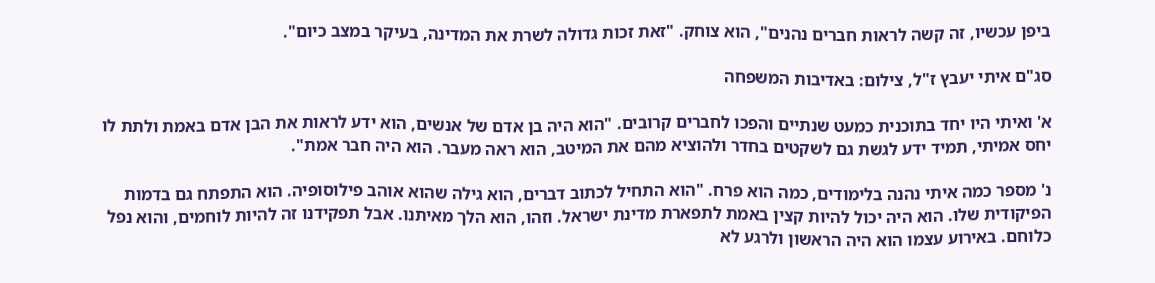ביפן עכשיו, זה קשה לראות חברים נהנים", הוא צוחק. "זאת זכות גדולה לשרת את המדינה, בעיקר במצב כיום".

סג"ם איתי יעבץ ז"ל, צילום: באדיבות המשפחה

א' ואיתי היו יחד בתוכנית כמעט שנתיים והפכו לחברים קרובים. "הוא היה בן אדם של אנשים, הוא ידע לראות את הבן אדם באמת ולתת לו יחס אמיתי, תמיד ידע לגשת גם לשקטים בחדר ולהוציא מהם את המיטב, הוא ראה מעבר. הוא היה חבר אמת".

נ' מספר כמה איתי נהנה בלימודים, כמה הוא פרח. "הוא התחיל לכתוב דברים, הוא גילה שהוא אוהב פילוסופיה. הוא התפתח גם בדמות הפיקודית שלו. הוא היה יכול להיות קצין באמת לתפארת מדינת ישראל. וזהו, הוא הלך מאיתנו. אבל תפקידנו זה להיות לוחמים, והוא נפל כלוחם. באירוע עצמו הוא היה הראשון ולרגע לא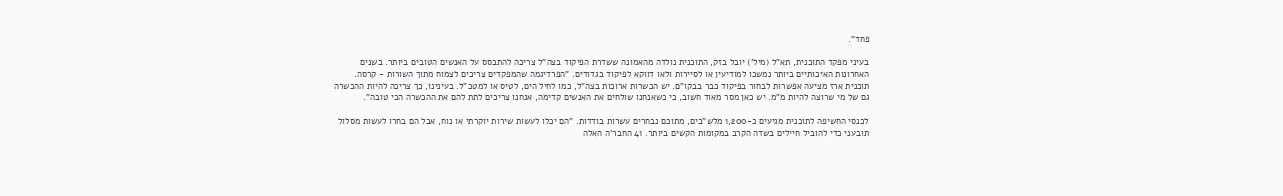פחד".

בעיני מפקד התוכנית, תא"ל (מיל') יובל בזק, התוכנית נולדה מהאמונה ששדרת הפיקוד בצה"ל צריכה להתבסס על האנשים הטובים ביותר. בשנים האחרונות האיכותיים ביותר נמשכו למודיעין או לסיירות ולאו דווקא לפיקוד בגדודים. "הפרדיגמה שהמפקדים צריכים לצמוח מתוך השורות - קרסה. תוכנית ארז מציעה אפשרות לבחור בפיקוד כבר בבקו"ם. יש הכשרות ארוכות בצה"ל, כמו לחיל הים, לטיס או למטכ"ל. בעינינו, כך צריכה להיות ההכשרה גם של מי שרוצה להיות מ"מ. יש כאן מסר מאוד חשוב, כי כשאנחנו שולחים את האנשים קדימה, אנחנו צריכים לתת להם את ההכשרה הכי טובה".

לכנסי החשיפה לתוכנית מגיעים כ-1,200 מלש"בים, מתוכם נבחרים עשרות בודדות. "הם יכלו לעשות שירות יוקרתי או נוח, אבל הם בחרו לעשות מסלול תובעני כדי להוביל חיילים בשדה הקרב במקומות הקשים ביותר. 41 החבר'ה האלה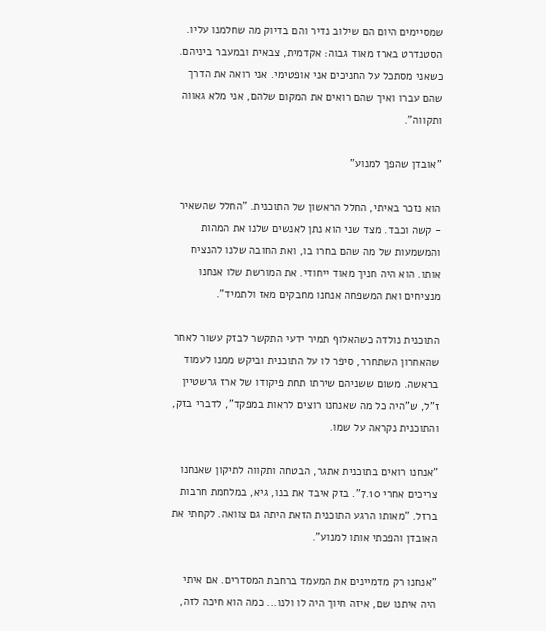שמסיימים היום הם שילוב נדיר והם בדיוק מה שחלמנו עליו. הסטנדרט בארז מאוד גבוה: אקדמית, צבאית ובמעבר ביניהם. כשאני מסתכל על החניכים אני אופטימי. אני רואה את הדרך שהם עברו ואיך שהם רואים את המקום שלהם, אני מלא גאווה ותקווה".

"אובדן שהפך למנוע"

הוא נזכר באיתי, החלל הראשון של התוכנית. "החלל שהשאיר - קשה וכבד. מצד שני הוא נתן לאנשים שלנו את המהות והמשמעות של מה שהם בחרו בו, ואת החובה שלנו להנציח אותו. הוא היה חניך מאוד ייחודי. את המורשת שלו אנחנו מנציחים ואת המשפחה אנחנו מחבקים מאז ולתמיד".

התוכנית נולדה כשהאלוף תמיר ידעי התקשר לבזק עשור לאחר שהאחרון השתחרר, סיפר לו על התוכנית וביקש ממנו לעמוד בראשה. משום ששניהם שירתו תחת פיקודו של ארז גרשטיין ז"ל, ש"היה כל מה שאנחנו רוצים לראות במפקד", לדברי בזק, והתוכנית נקראה על שמו.

"אנחנו רואים בתוכנית אתגר, הבטחה ותקווה לתיקון שאנחנו צריכים אחרי 7.10". בזק איבד את בנו, גיא, במלחמת חרבות ברזל. "מאותו הרגע התוכנית הזאת היתה גם צוואה. לקחתי את האובדן והפכתי אותו למנוע".

"אנחנו רק מדמיינים את המעמד ברחבת המסדרים. אם איתי היה איתנו שם, איזה חיוך היה לו ולנו... כמה הוא חיכה לזה,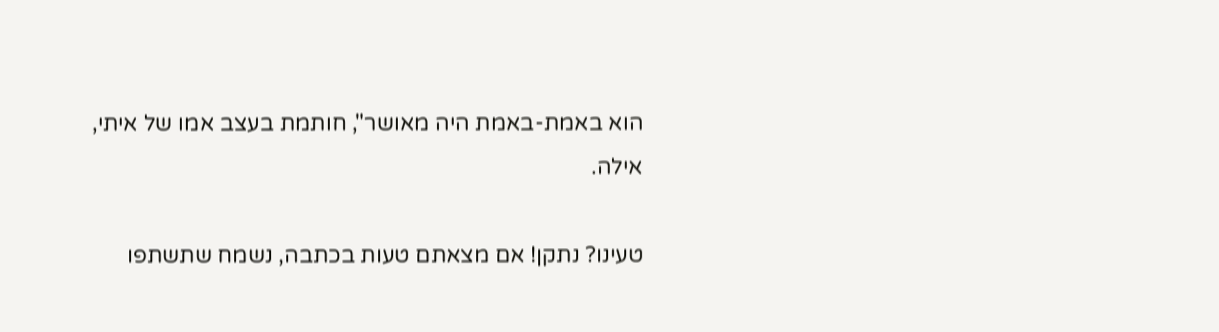הוא באמת-באמת היה מאושר", חותמת בעצב אמו של איתי, אילה.

טעינו? נתקן! אם מצאתם טעות בכתבה, נשמח שתשתפו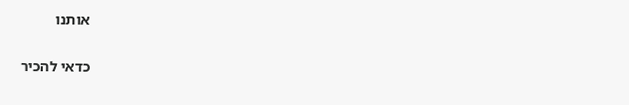אותנו

כדאי להכיר